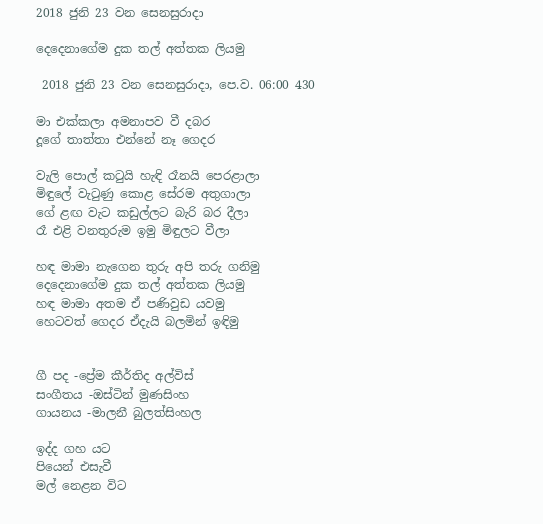2018 ජුනි 23 වන සෙනසුරාදා

දෙදෙනාගේම දුක තල් අත්තක ලියමු

 2018 ජුනි 23 වන සෙනසුරාදා, පෙ.ව. 06:00 430

මා එක්කලා අමනාපව වී දබර
දූගේ තාත්තා එන්නේ නෑ ගෙදර

වැලි පොල් කටුයි හැඳි රෑනයි පෙරළාලා
මිඳුලේ වැටුණු කොළ සේරම අතුගාලා
ගේ ළඟ වැට කඩුල්ලට බැරි බර දීලා
රෑ එළි වනතුරුම ඉමු මිඳුලට වීලා

හඳ මාමා නැගෙන තුරු අපි තරු ගනිමු
දෙදෙනාගේම දුක තල් අත්තක ලියමු
හඳ මාමා අතම ඒ පණිවුඩ යවමු
හෙටවත් ගෙදර ඒදැයි බලමින් ඉඳිමු


ගී පද -ප්‍රේම කීර්තිද අල්විස්
සංගීතය -ඔස්ටින් මුණසිංහ
ගායනය -මාලනී බුලත්සිංහල

ඉද්ද ගහ යට
පියෙන් එසැවී
මල් නෙළන විට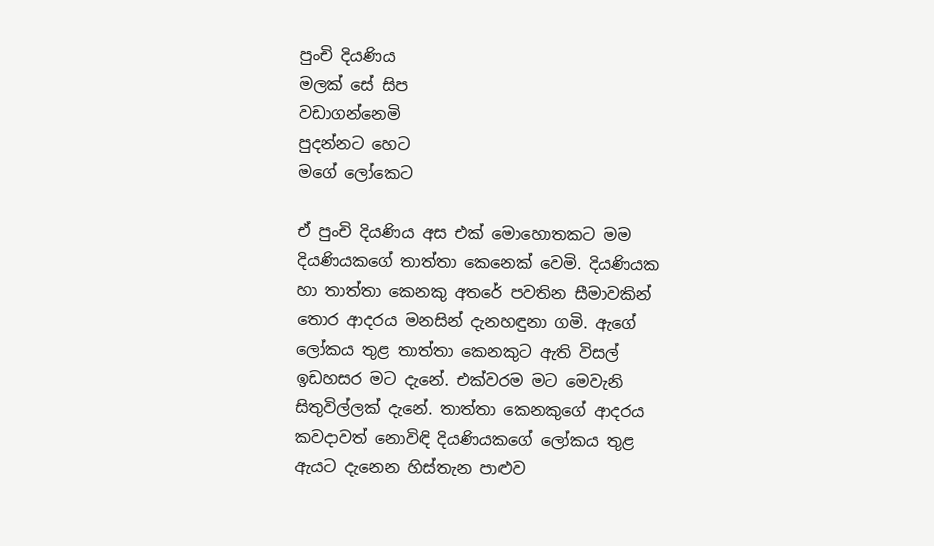පුංචි දියණිය
මලක් සේ සිප
වඩාගන්නෙමි
පුදන්නට හෙට
මගේ ලෝකෙට

ඒ පුංචි දියණිය අස එක් මොහොතකට මම දියණියකගේ තාත්තා කෙනෙක් වෙමි. දියණියක හා තාත්තා කෙනකු අතරේ පවතින සීමාවකින් තොර ආදරය මනසින් දැනහඳුනා ගමි. ඇගේ ලෝකය තුළ තාත්තා කෙනකුට ඇති විසල් ඉඩහසර මට දැනේ. එක්වරම මට මෙවැනි සිතුවිල්ලක් දැනේ. තාත්තා කෙනකුගේ ආදරය කවදාවත් නොවිඳි දියණියකගේ ලෝකය තුළ ඇයට දැනෙන හිස්තැන පාළුව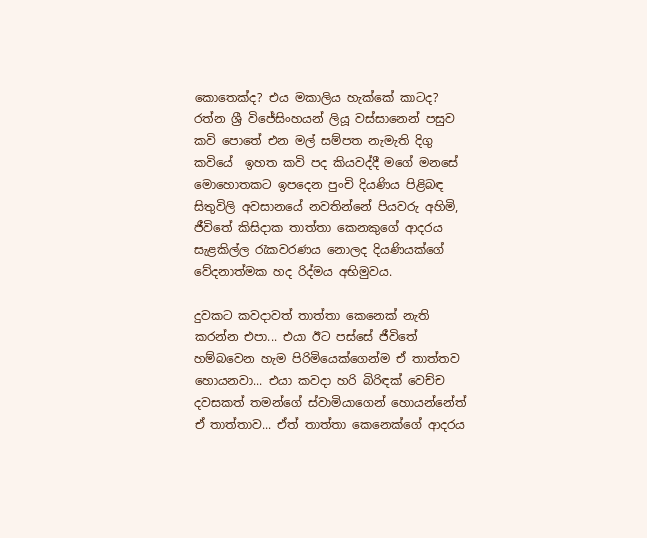කොතෙක්ද? එය මකාලිය හැක්කේ කාටද? රත්න ශ්‍රී විජේසිංහයන් ලියූ වස්සානෙන් පසුව කවි පොතේ එන මල් සම්පත නැමැති දිගු කවියේ  ඉහත කවි පද කියවද්දී මගේ මනසේ මොහොතකට ඉපදෙන පුංචි දියණිය පිළිබඳ සිතුවිලි අවසානයේ නවතින්නේ පියවරු අහිමි, ජීවිතේ කිසිදාක තාත්තා කෙනකුගේ ආදරය සැළකිල්ල රැකවරණය නොලද දියණියක්ගේ වේදනාත්මක හද රිද්මය අභිමුවය.

දුවකට කවදාවත් තාත්තා කෙනෙක් නැති කරන්න එපා... එයා ඊට පස්සේ ජීවිතේ හම්බවෙන හැම පිරිමියෙක්ගෙන්ම ඒ තාත්තව හොයනවා... එයා කවදා හරි බිරිඳක් වෙච්ච දවසකත් තමන්ගේ ස්වාමියාගෙන් හොයන්නේත් ඒ තාත්තාව... ඒත් තාත්තා කෙනෙක්ගේ ආදරය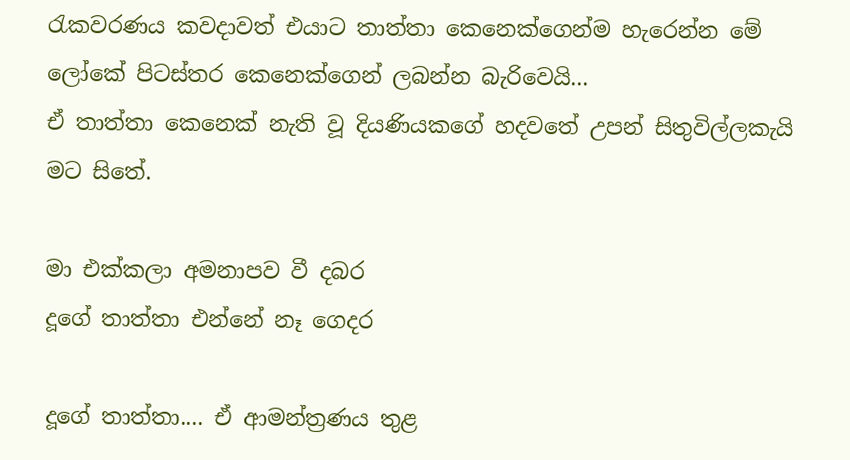රැකවරණය කවදාවත් එයාට තාත්තා කෙනෙක්ගෙන්ම හැරෙන්න මේ ලෝකේ පිටස්තර කෙනෙක්ගෙන් ලබන්න බැරිවෙයි...
ඒ තාත්තා කෙනෙක් නැති වූ දියණියකගේ හදවතේ උපන් සිතුවිල්ලකැයි මට සිතේ.

මා එක්කලා අමනාපව වී දබර
දූගේ තාත්තා එන්නේ නෑ ගෙදර

දූගේ තාත්තා.... ඒ ආමන්ත්‍රණය තුළ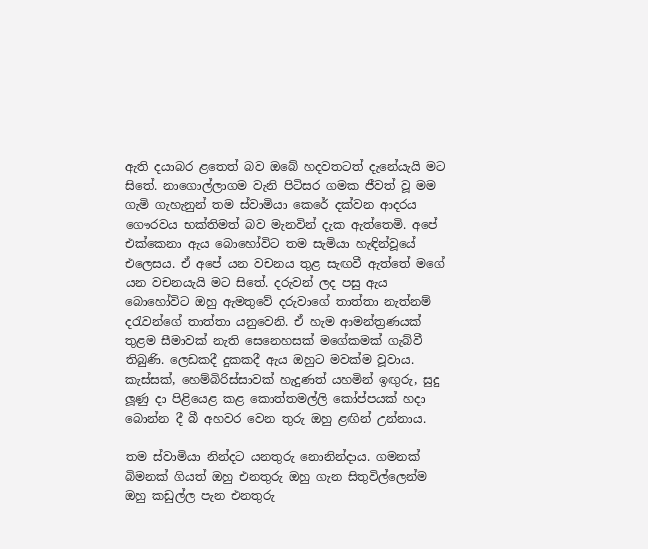ඇති දයාබර ළතෙත් බව ඔබේ හදවතටත් දැනේයැයි මට සිතේ. නාගොල්ලාගම වැනි පිටිසර ගමක ජීවත් වූ මම ගැමි ගැහැනුන් තම ස්වාමියා කෙරේ දක්වන ආදරය ගෞරවය භක්තිමත් බව මැනවින් දැක ඇත්තෙමි. අපේ එක්කෙනා ඇය බොහෝවිට තම සැමියා හැඳින්වූයේ එලෙසය. ඒ අපේ යන වචනය තුළ සැඟවී ඇත්තේ මගේ යන වචනයැයි මට සිතේ. දරුවන් ලද පසු ඇය බොහෝවිට ඔහු ඇමතුවේ දරුවාගේ තාත්තා නැත්නම් දරැවන්ගේ තාත්තා යනුවෙනි. ඒ හැම ආමන්ත්‍රණයක් තුළම සීමාවක් නැති සෙනෙහසක් මගේකමක් ගැබ්වී තිබුණි. ලෙඩකදී දුකකදී ඇය ඔහුට මවක්ම වූවාය. කැස්සක්, හෙම්බිරිස්සාවක් හැදුණත් යහමින් ඉඟුරු, සුදු ලූණු දා පිළියෙළ කළ කොත්තමල්ලි කෝප්පයක් හදා බොන්න දී බී අහවර වෙන තුරු ඔහු ළඟින් උන්නාය.

තම ස්වාමියා නින්දට යනතුරු නොනින්දාය. ගමනක් බිමනක් ගියත් ඔහු එනතුරු ඔහු ගැන සිතුවිල්ලෙන්ම ඔහු කඩුල්ල පැන එනතුරු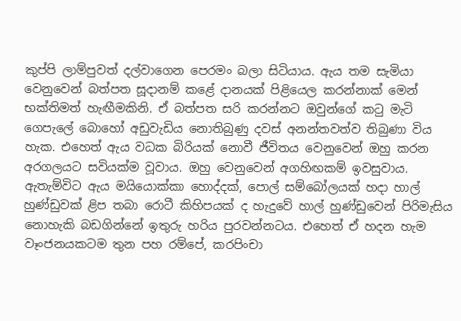කුප්පි ලාම්පුවත් දල්වාගෙන පෙරමං බලා සිටියාය. ඇය තම සැමියා වෙනුවෙන් බත්පත සූදානම් කළේ දානයක් පිළියෙල කරන්නාක් මෙන් භක්තිමත් හැඟීමකිනි. ඒ බත්පත සරි කරන්නට ඔවුන්ගේ කටු මැටි ගෙපැලේ බොහෝ අඩුවැඩිය නොතිබුණු දවස් අනන්තවත්ව තිබුණා විය හැක. එහෙත් ඇය වධක බිරියක් නොවී ජීවිතය වෙනුවෙන් ඔහු කරන අරගලයට සවියක්ම වූවාය. ඔහු වෙනුවෙන් අගහිඟකම් ඉවසුවාය. ඇතැම්විට ඇය මයියොක්කා හොද්දක්, පොල් සම්බෝලයක් හදා හාල් හුණ්ඩුවක් ළිප තබා රොටී කිහිපයක් ද හැදුවේ හාල් හුණ්ඩුවෙන් පිරිමැසිය නොහැකි බඩගින්නේ ඉතුරු හරිය පුරවන්නටය. එහෙත් ඒ හදන හැම වෑංජනයකටම තුන පහ රම්පේ, කරපිංචා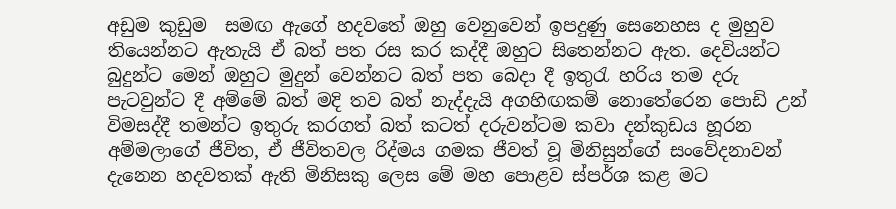අඩුම කුඩුම  සමඟ ඇගේ හදවතේ ඔහු වෙනුවෙන් ඉපදුණු සෙනෙහස ද මුහුව තියෙන්නට ඇතැයි ඒ බත් පත රස කර කද්දී ඔහුට සිතෙන්නට ඇත. දෙවියන්ට බුදුන්ට මෙන් ඔහුට මුදුන් වෙන්නට බත් පත බෙදා දී ඉතුරැ හරිය තම දරු පැටවුන්ට දී අම්මේ බත් මදි තව බත් නැද්දැයි අගහිඟකම් නොතේරෙන පොඩි උන් විමසද්දී තමන්ට ඉතුරු කරගත් බත් කටත් දරුවන්ටම කවා දන්කුඩය හූරන අම්මලාගේ ජීවිත, ඒ ජීවිතවල රිද්මය ගමක ජීවත් වූ මිනිසුන්ගේ සංවේදනාවන් දැනෙන හදවතක් ඇති මිනිසකු ලෙස මේ මහ පොළව ස්පර්ශ කළ මට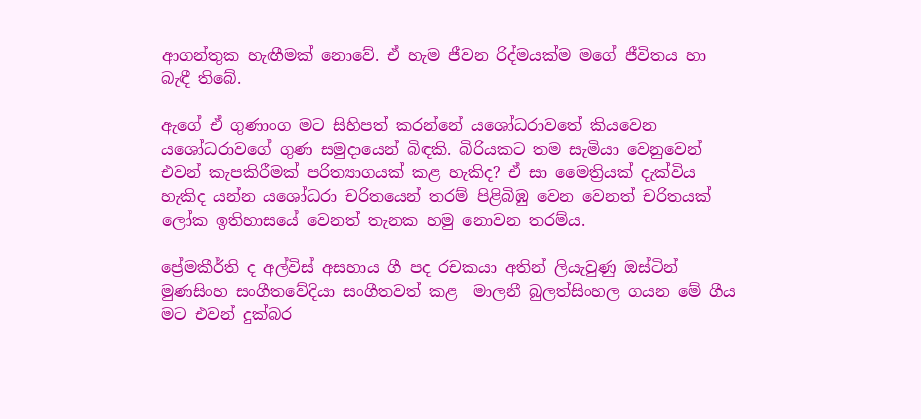ආගන්තුක හැඟීමක් නොවේ. ඒ හැම ජීවන රිද්මයක්ම මගේ ජීවිතය හා බැඳී තිබේ.

ඇගේ ඒ ගුණාංග මට සිහිපත් කරන්නේ යශෝධරාවතේ කියවෙන යශෝධරාවගේ ගුණ සමුදායෙන් බිඳකි. බිරියකට තම සැමියා වෙනුවෙන් එවන් කැපකිරීමක් පරිත්‍යාගයක් කළ හැකිද? ඒ සා මෛත්‍රියක් දැක්විය හැකිද යන්න යශෝධරා චරිතයෙන් තරම් පිළිබිඹු වෙන වෙනත් චරිතයක් ලෝක ඉතිහාසයේ වෙනත් තැනක හමු නොවන තරම්ය.

ප්‍රේමකීර්ති ද අල්විස් අසහාය ගී පද රචකයා අතින් ලියැවුණු ඔස්ටින් මුණසිංහ සංගීතවේදියා සංගීතවත් කළ  මාලනී බුලත්සිංහල ගයන මේ ගීය මට එවන් දුක්බර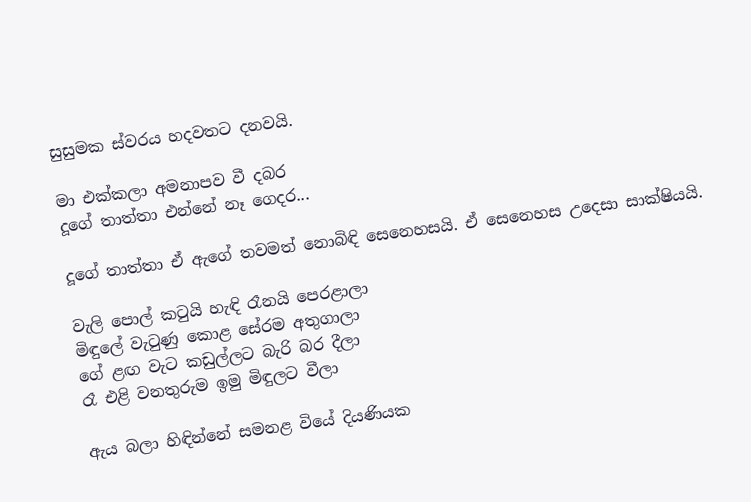සුසුමක ස්වරය හදවතට දනවයි.

මා එක්කලා අමනාපව වී දබර
දූගේ තාත්තා එන්නේ නෑ ගෙදර...

දූගේ තාත්තා ඒ ඇගේ තවමත් නොබිඳි සෙනෙහසයි. ඒ සෙනෙහස උදෙසා සාක්ෂියයි.

වැලි පොල් කටුයි හැඳි රෑනයි පෙරළාලා
මිඳුලේ වැටුණු කොළ සේරම අතුගාලා
ගේ ළඟ වැට කඩුල්ලට බැරි බර දීලා
රෑ එළි වනතුරුම ඉමු මිඳුලට වීලා

ඇය බලා හිඳින්නේ සමනළ වියේ දියණියක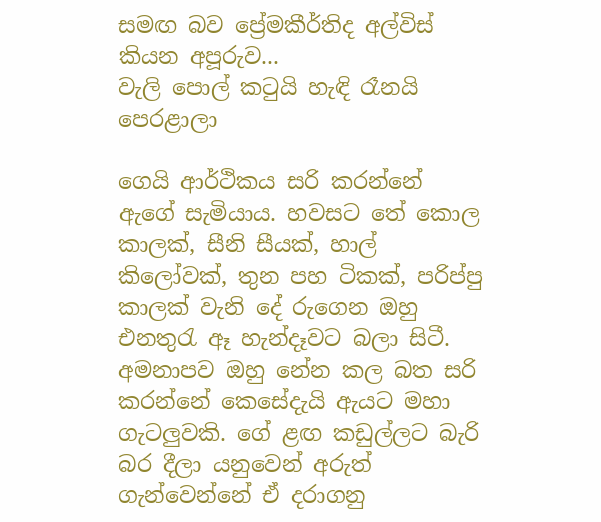සමඟ බව ප්‍රේමකීර්තිද අල්විස් කියන අපූරුව...
වැලි පොල් කටුයි හැඳි රෑනයි පෙරළාලා

ගෙයි ආර්ථිකය සරි කරන්නේ ඇගේ සැමියාය. හවසට තේ කොල කාලක්, සීනි සීයක්, හාල් කිලෝවක්, තුන පහ ටිකක්, පරිප්පු කාලක් වැනි දේ රුගෙන ඔහු එනතුරැ ඈ හැන්දෑවට බලා සිටී. අමනාපව ඔහු නේන කල බත සරි කරන්නේ කෙසේදැයි ඇයට මහා ගැටලුවකි. ගේ ළඟ කඩුල්ලට බැරි බර දීලා යනුවෙන් අරුත් ගැන්වෙන්නේ ඒ දරාගනු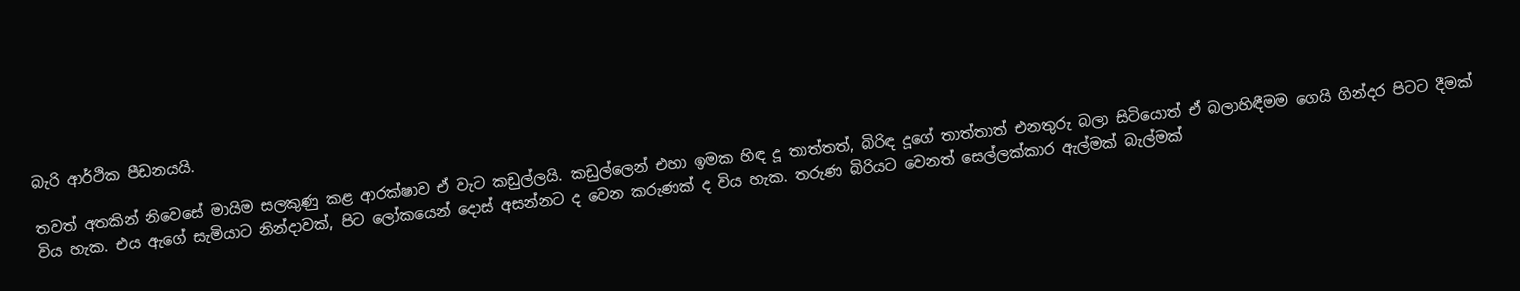බැරි ආර්ථික පීඩනයයි.

තවත් අතකින් නිවෙසේ මායිම සලකුණු කළ ආරක්ෂාව ඒ වැට කඩුල්ලයි. කඩුල්ලෙන් එහා ඉමක හිඳ දූ තාත්තත්, බිරිඳ දූගේ තාත්තාත් එනතුරු බලා සිටියොත් ඒ බලාහිඳීමම ගෙයි ගින්දර පිටට දීමක් විය හැක. එය ඇගේ සැමියාට නින්දාවක්, පිට ලෝකයෙන් දොස් අසන්නට ද වෙන කරුණක් ද විය හැක. තරුණ බිරියට වෙනත් සෙල්ලක්කාර ඇල්මක් බැල්මක්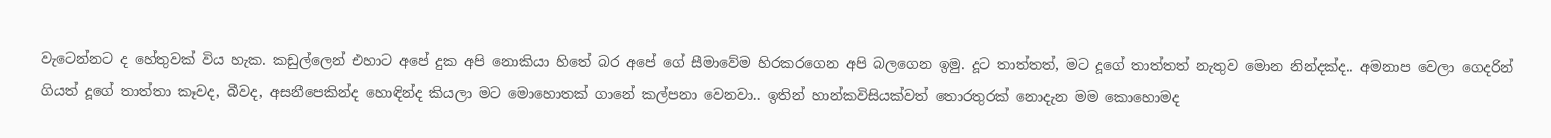වැටෙන්නට ද හේතුවක් විය හැක. කඩුල්ලෙන් එහාට අපේ දුක අපි නොකියා හිතේ බර අපේ ගේ සීමාවේම හිරකරගෙන අපි බලගෙන ඉමු. දූට තාත්තත්, මට දූගේ තාත්තත් නැතුව මොන නින්දක්ද.. අමනාප වෙලා ගෙදරින් ගියත් දූගේ තාත්තා කෑවද, බීවද, අසනීපෙකින්ද හොඳින්ද කියලා මට මොහොතක් ගානේ කල්පනා වෙනවා.. ඉතින් හාන්කවිසියක්වත් තොරතුරක් නොදැන මම කොහොමද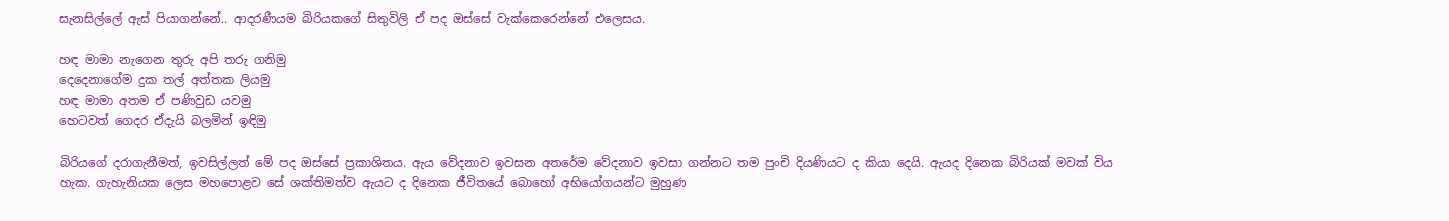සැනසිල්ලේ ඇස් පියාගන්නේ.. ආදරණීයම බිරියකගේ සිතුවිලි ඒ පද ඔස්සේ වැක්කෙරෙන්නේ එලෙසය.

හඳ මාමා නැගෙන තුරු අපි තරු ගනිමු
දෙදෙනාගේම දුක තල් අත්තක ලියමු
හඳ මාමා අතම ඒ පණිවුඩ යවමු
හෙටවත් ගෙදර ඒදැයි බලමින් ඉඳිමු

බිරියගේ දරාගැනීමත්, ඉවසිල්ලත් මේ පද ඔස්සේ ප්‍රකාශිතය. ඇය වේදනාව ඉවසන අතරේම වේදනාව ඉවසා ගන්නට තම පුංචි දියණියට ද කියා දෙයි. ඇයද දිනෙක බිරියක් මවක් විය හැක. ගැහැනියක ලෙස මහපොළව සේ ශක්තිමත්ව ඇයට ද දිනෙක ජීවිතයේ බොහෝ අභියෝගයන්ට මුහුණ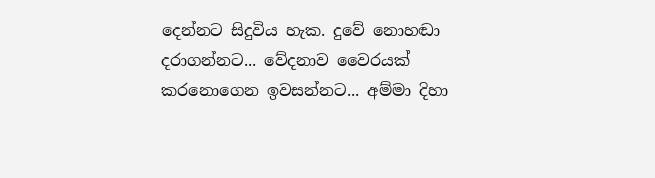දෙන්නට සිදුවිය හැක. දුවේ නොහඬා දරාගන්නට... වේදනාව වෛරයක් කරනොගෙන ඉවසන්නට... අම්මා දිහා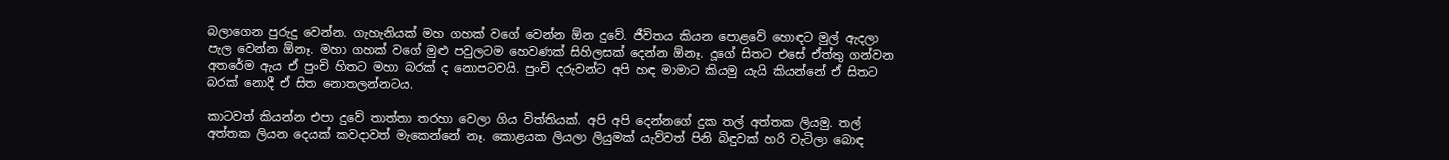බලාගෙන පුරුදු වෙන්න. ගැහැනියක් මහ ගහක් වගේ වෙන්න ඕන දුවේ. ජීවිතය කියන පොළවේ හොඳට මුල් ඇදලා පැල වෙන්න ඕනෑ. මහා ගහක් වගේ මුළු පවුලටම හෙවණක් සිහිලසක් දෙන්න ඕනෑ. දූගේ සිතට එසේ ඒත්තු ගන්වන අතරේම ඇය ඒ පුංචි හිතට මහා බරක් ද නොපටවයි. පුංචි දරුවන්ට අපි හඳ මාමාට කියමු යැයි කියන්නේ ඒ සිතට බරක් නොදී ඒ සිත නොතලන්නටය.

කාටවත් කියන්න එපා දුවේ තාත්තා තරහා වෙලා ගිය විත්තියක්. අපි අපි දෙන්නගේ දුක තල් අත්තක ලියමු. තල් අත්තක ලියන දෙයක් කවදාවත් මැකෙන්නේ නෑ. කොළයක ලියලා ලියුමක් යැව්වත් පිනි බිඳුවක් හරි වැටිලා බොඳ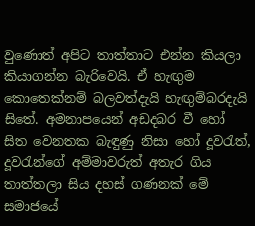වුණොත් අපිට තාත්තාට එන්න කියලා කියාගන්න බැරිවෙයි. ඒ හැඟුම කොතෙක්නම් බලවත්දැයි හැඟුම්බරදැයි සිතේ. අමනාපයෙන් අඩදබර වී හෝ සිත වෙනතක බැඳුණු නිසා හෝ දූවරැත්, දූවරැන්ගේ අම්මාවරුත් අතැර ගිය තාත්තලා සිය දහස් ගණනක් මේ සමාජයේ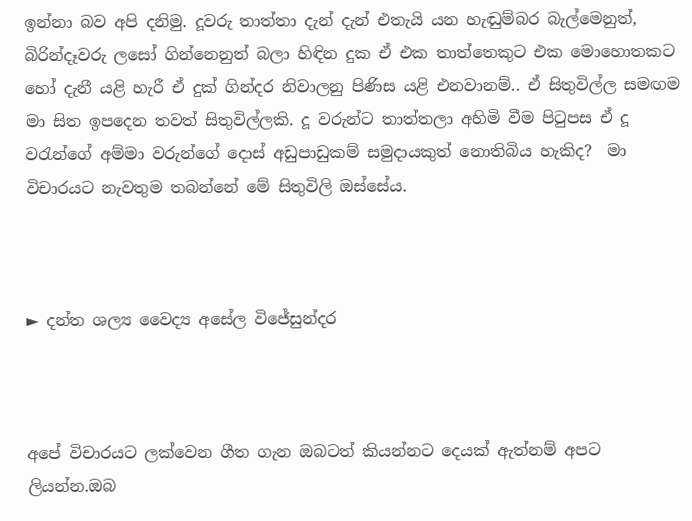ඉන්නා බව අපි දනිමු. දූවරු තාත්තා දැන් දැන් එතැයි යන හැඬුම්බර බැල්මෙනුත්, බිරින්දෑවරු ලසෝ ගින්නෙනුත් බලා හිඳින දුක ඒ එක තාත්තෙකුට එක මොහොතකට හෝ දැනී යළි හැරී ඒ දුක් ගින්දර නිවාලනු පිණිස යළි එනවානම්.. ඒ සිතුවිල්ල සමඟම මා සිත ඉපදෙන තවත් සිතුවිල්ලකි. දූ වරුන්ට තාත්තලා අහිමි වීම පිටුපස ඒ දූ වරැන්ගේ අම්මා වරුන්ගේ දොස් අඩුපාඩුකම් සමුදායකුත් නොතිබිය හැකිද?  මා විචාරයට නැවතුම තබන්නේ මේ සිතුවිලි ඔස්සේය.



► දන්ත ශල්‍ය වෛද්‍ය අසේල විජේසුන්දර



අපේ විචාරයට ලක්වෙන ගීත ගැන ඔබටත් කියන්නට දෙයක් ඇත්නම් අපට ලියන්න.ඔබ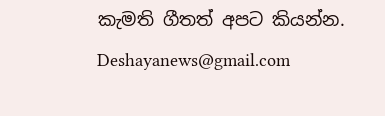කැමති ගීතත් අපට කියන්න.
Deshayanews@gmail.com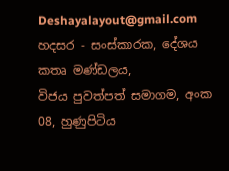Deshayalayout@gmail.com
හදසර - සංස්කාරක, දේශය කතෘ මණ්ඩලය,
විජය පුවත්පත් සමාගම, අංක 08, හුණුපිටිය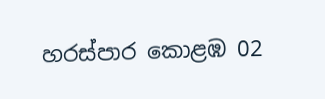හරස්පාර කොළඹ 02